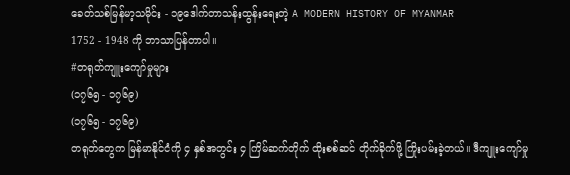ခေတ်သစ်မြန်မာ့သမိုင်း - ၁၉ဒေါက်တာသန်းထွန်းရေးတဲ့ A MODERN HISTORY OF MYANMAR
1752 - 1948 ကို ဘာသာပြန်တာပါ။
#တရုတ်ကျူးကျော်မှုများ
(၁၇၆၅ - ၁၇၆၉)
(၁၇၆၅ - ၁၇၆၉)
တရုတ်တွေက မြန်မာနိုင်ငံကို ၄ နှစ်အတွင်း ၄ ကြိမ်ဆက်တိုက် ထိုးစစ်ဆင် တိုက်ခိုက်ဖို့ ကြိုးပမ်းခဲ့တယ်။ ဒီကျူးကျော်မှု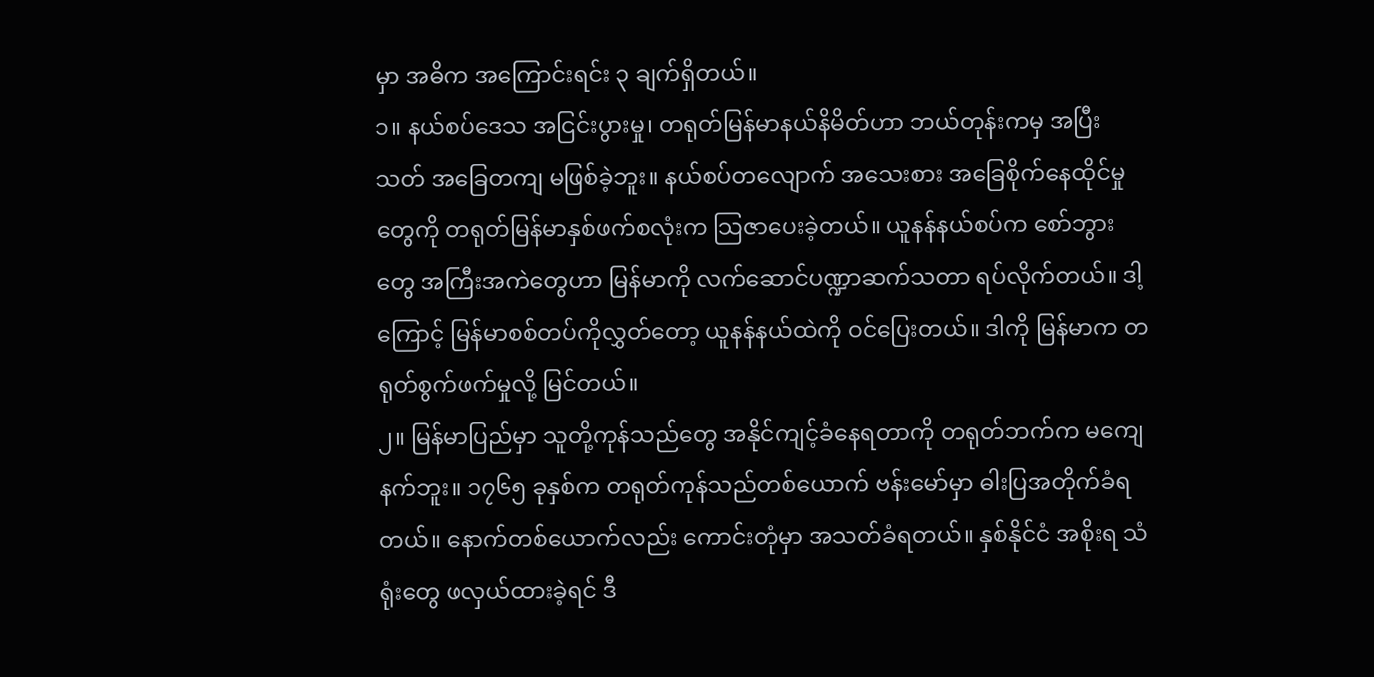မှာ အဓိက အကြောင်းရင်း ၃ ချက်ရှိတယ်။
၁။ နယ်စပ်ဒေသ အငြင်းပွားမှု၊ တရုတ်မြန်မာနယ်နိမိတ်ဟာ ဘယ်တုန်းကမှ အပြီးသတ် အခြေတကျ မဖြစ်ခဲ့ဘူး။ နယ်စပ်တလျောက် အသေးစား အခြေစိုက်နေထိုင်မှုတွေကို တရုတ်မြန်မာနှစ်ဖက်စလုံးက သြဇာပေးခဲ့တယ်။ ယူနန်နယ်စပ်က စော်ဘွားတွေ အကြီးအကဲတွေဟာ မြန်မာကို လက်ဆောင်ပဏ္ဍာဆက်သတာ ရပ်လိုက်တယ်။ ဒါ့ကြောင့် မြန်မာစစ်တပ်ကိုလွှတ်တော့ ယူနန်နယ်ထဲကို ဝင်ပြေးတယ်။ ဒါကို မြန်မာက တရုတ်စွက်ဖက်မှုလို့ မြင်တယ်။
၂။ မြန်မာပြည်မှာ သူတို့ကုန်သည်တွေ အနိုင်ကျင့်ခံနေရတာကို တရုတ်ဘက်က မကျေနက်ဘူး။ ၁၇၆၅ ခုနှစ်က တရုတ်ကုန်သည်တစ်ယောက် ဗန်းမော်မှာ ဓါးပြအတိုက်ခံရတယ်။ နောက်တစ်ယောက်လည်း ကောင်းတုံမှာ အသတ်ခံရတယ်။ နှစ်နိုင်ငံ အစိုးရ သံရုံးတွေ ဖလှယ်ထားခဲ့ရင် ဒီ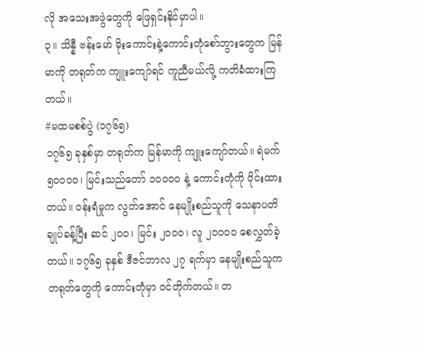လို အသေးအဖွဲတွေကို ဖြေရှင်းနိုင်မှာပါ။
၃။ သိန္နီ ဗန်းမော် မိုးကောင်းနဲ့ကောင်းတုံစော်ဘွားတွေက မြန်မာကို တရုတ်က ကျူးကျော်ရင် ကူညီမယ်လို့ ကတိခံထားကြတယ်။
#မထမစစ်ပွဲ (၁၇၆၅)
၁၇၆၅ ခုနှစ်မှာ တရုတ်က မြန်မာကို ကျူးကျော်တယ်။ ရဲမက် ၅၀၀၀၀၊ မြင်းသည်တော် ၁၀၀၀၀ နဲ့ ကောင်းတုံကို ဝိုင်းထားတယ်။ ဝန်းရံမှုက လွတ်အောင် နေမျိုးစည်သူကို သေနာပတိချုပ်ခန့်ပြီး ဆင် ၂၀၀၊ မြင်း ၂၀၀၀၊ လူ ၂၀၀၀၀ စေလွှတ်ခဲ့တယ်။ ၁၇၆၅ ခုနှစ် ဒီဇင်ဘာလ ၂၇ ရက်မှာ နေမျိုးစည်သူက တရုတ်တွေကို ကောင်းတုံမှာ ဝင်တိုက်တယ်။ တ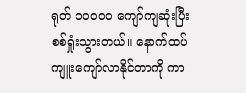ရုတ် ၁၀၀၀၀ ကျော်ကျဆုံးပြီး စစ်ရှုံးသွားတယ်။ နောက်ထပ် ကျူးကျော်လာနိုင်တာကို ကာ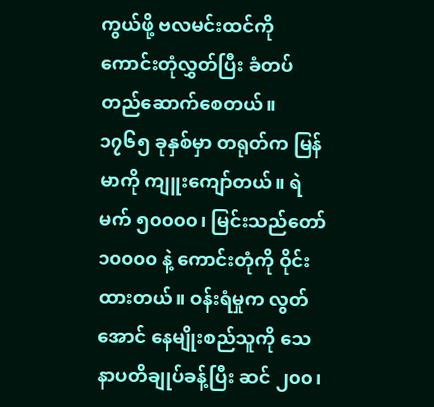ကွယ်ဖို့ ဗလမင်းထင်ကို ကောင်းတုံလွှတ်ပြီး ခံတပ်တည်ဆောက်စေတယ်။
၁၇၆၅ ခုနှစ်မှာ တရုတ်က မြန်မာကို ကျူးကျော်တယ်။ ရဲမက် ၅၀၀၀၀၊ မြင်းသည်တော် ၁၀၀၀၀ နဲ့ ကောင်းတုံကို ဝိုင်းထားတယ်။ ဝန်းရံမှုက လွတ်အောင် နေမျိုးစည်သူကို သေနာပတိချုပ်ခန့်ပြီး ဆင် ၂၀၀၊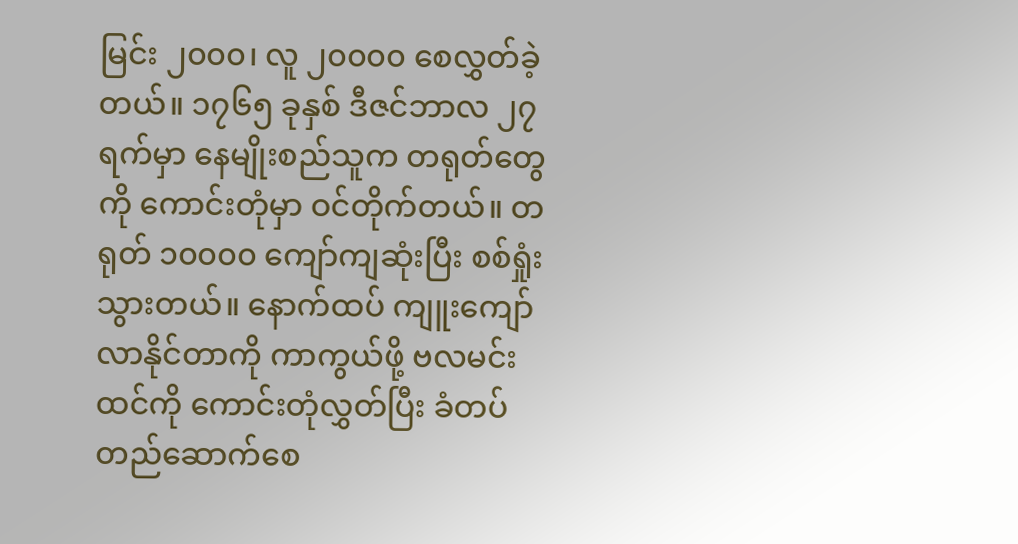မြင်း ၂၀၀၀၊ လူ ၂၀၀၀၀ စေလွှတ်ခဲ့တယ်။ ၁၇၆၅ ခုနှစ် ဒီဇင်ဘာလ ၂၇ ရက်မှာ နေမျိုးစည်သူက တရုတ်တွေကို ကောင်းတုံမှာ ဝင်တိုက်တယ်။ တရုတ် ၁၀၀၀၀ ကျော်ကျဆုံးပြီး စစ်ရှုံးသွားတယ်။ နောက်ထပ် ကျူးကျော်လာနိုင်တာကို ကာကွယ်ဖို့ ဗလမင်းထင်ကို ကောင်းတုံလွှတ်ပြီး ခံတပ်တည်ဆောက်စေ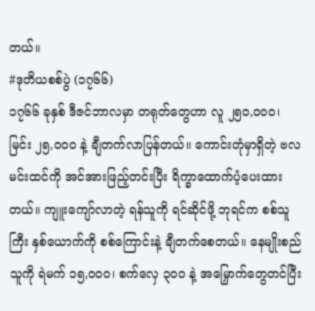တယ်။
#ဒုတိယစစ်ပွဲ (၁၇၆၆)
၁၇၆၆ ခုနှစ် ဒီဇင်ဘာလမှာ တရုတ်တွေဟာ လူ ၂၅၀,၀၀၀၊ မြင်း ၂၅,၀၀၀ နဲ့ ချီတက်လာပြန်တယ်။ ကောင်းတုံမှာရှိတဲ့ ဗလမင်းထင်ကို အင်အားဖြည့်တင်းပြီး ရိက္ခာထောက်ပံ့ပေးထားတယ်။ ကျူးကျော်လာတဲ့ ရန်သူကို ရင်ဆိုင်ဖို့ ဘုရင်က စစ်သူကြီး နှစ်ယောက်ကို စစ်ကြောင်းနဲ့ ချီတက်စေတယ်။ နေမျိုးစည်သူကို ရဲမက် ၁၅,၀၀၀၊ စက်လှေ ၃၀၀ နဲ့ အမြှောက်တွေတင်ပြီး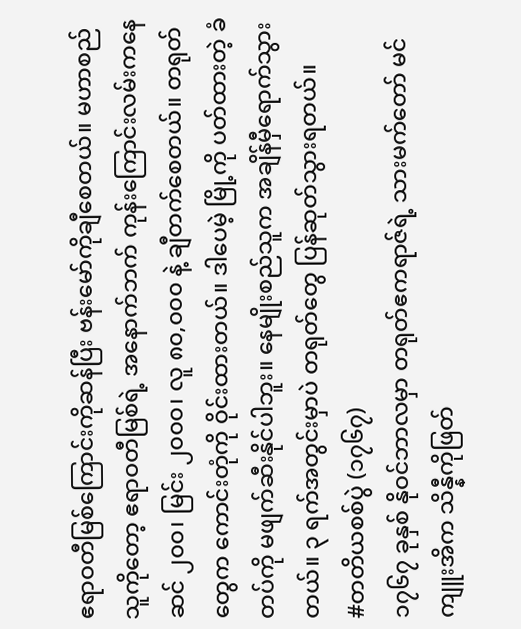ဧရာဝတီမြစ်ကြောင်းကိုဆန်ပြီး ဗန်းမော်ကိုချီစေတယ်။ မဟာစည်သူကိုတော့ ဧရာဝတီမြစ်ရဲ့ အနောက်ဘက် ကုန်းကြောင်းလမ်းကနေ ဆင် ၂၀၀၊ မြင်း ၂၀၀၀၊ လူ ၈၀,၀၀၀ နဲ့ ချီတက်စေတယ်။ တရုတ်တွေက ကောင်းတုံကို ဝိုင်းထားတယ်။ ဒါပေမဲ့ မြို့ကို ပတ်ထားတဲ့ ခံတပ်ကို မဖျက်ဆီးနိုင်ပါဘူး။ နေမျိုးစည်သူက အချိန်မှီရောက်သွားတယ်။ ၃ ရက်အတွင်းမှာပဲ တရုတ်တွေ ပြန်ဆုတ်သွားရတယ်။
#တတိယစစ်ပွဲ (၁၇၆၇)
၁၇၆၇ ခုနှစ် နိုဝင်ဘာလမှာ တရုတ်ဧကရာဇ်ရဲ့ သားမက်တော် မင်ကျူးအိက သိန္နီကိုဖြတ်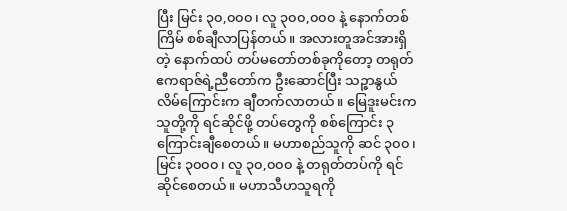ပြီး မြင်း ၃၀,၀၀၀၊ လူ ၃၀၀,၀၀၀ နဲ့ နောက်တစ်ကြိမ် စစ်ချီလာပြန်တယ်။ အလားတူအင်အားရှိတဲ့ နောက်ထပ် တပ်မတော်တစ်ခုကိုတော့ တရုတ်ဧကရာဇ်ရဲ့ညီတော်က ဦးဆောင်ပြီး သဉ္ဇာနွယ်လိမ်ကြောင်းက ချီတက်လာတယ်။ မြေဒူးမင်းက သူတို့ကို ရင်ဆိုင်ဖို့ တပ်တွေကို စစ်ကြောင်း ၃ ကြောင်းချီစေတယ်။ မဟာစည်သူကို ဆင် ၃၀၀၊ မြင်း ၃၀၀၀၊ လူ ၃၀,၀၀၀ နဲ့ တရုတ်တပ်ကို ရင်ဆိုင်စေတယ်။ မဟာသီဟသူရကို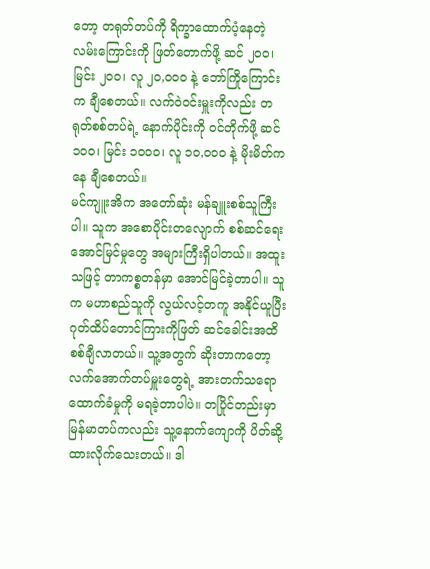တော့ တရုတ်တပ်ကို ရိက္ခာထောက်ပံ့နေတဲ့ လမ်းကြောင်းကို ဖြတ်တောက်ဖို့ ဆင် ၂၀၀၊ မြင်း ၂၀၀၊ လူ ၂၀,၀၀၀ နဲ့ ဘော်ကြိုကြောင်းက ချီစေတယ်။ လက်ဝဲဝင်းမှူးကိုလည်း တရုတ်စစ်တပ်ရဲ့ နောက်ပိုင်းကို ဝင်တိုက်ဖို့ ဆင် ၁၀၀၊ မြင်း ၁၀၀၀၊ လူ ၁၀,၀၀၀ နဲ့ မိုးမိတ်ကနေ ချီစေတယ်။
မင်ကျူးအိက အတော်ဆုံး မန်ချူးစစ်သူကြီးပါ။ သူက အစောပိုင်းတလျောက် စစ်ဆင်ရေးအောင်မြင်မှုတွေ အများကြီးရှိပါတယ်။ အထူးသဖြင့် တာကစ္စတန်မှာ အောင်မြင်ခဲ့တာပါ။ သူက မဟာစည်သူကို လွယ်လင့်တကူ အနိုင်ယူပြီး ဂုတ်ထိပ်တောင်ကြားကိုဖြတ် ဆင်ခေါင်းအထိ စစ်ချီလာတယ်။ သူ့အတွက် ဆိုးတာကတော့ လက်အောက်တပ်မှူးတွေရဲ့ အားတက်သရော ထောက်ခံမှုကို မရခဲ့တာပါပဲ။ တပြိုင်တည်းမှာ မြန်မာတပ်ကလည်း သူ့နောက်ကျောကို ပိတ်ဆို့ထားလိုက်သေးတယ်။ ဒါ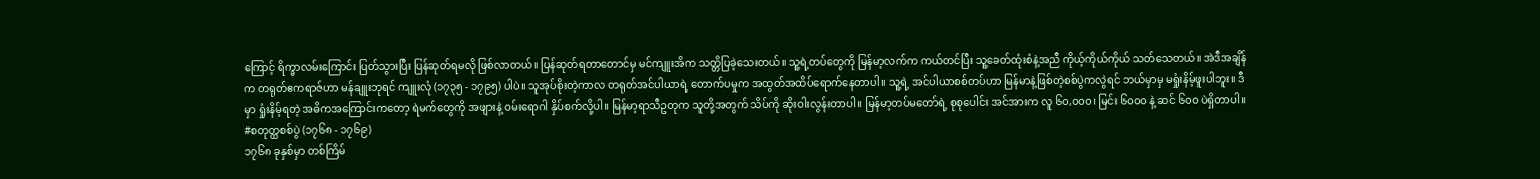ကြောင့် ရိက္ခာလမ်းကြောင်း ပြတ်သွားပြီး ပြန်ဆုတ်ရမလို ဖြစ်လာတယ်။ ပြန်ဆုတ်ရတာတောင်မှ မင်ကျူးအိက သတ္တိပြခဲ့သေးတယ်။ သူ့ရဲ့တပ်တွေကို မြန်မာ့လက်က ကယ်တင်ပြီး သူ့ခေတ်ထုံးစံနဲ့အညီ ကိုယ့်ကိုယ်ကိုယ် သတ်သေတယ်။ အဲဒီအချိန်က တရုတ်ဧကရာဇ်ဟာ မန်ချူးဘုရင် ကျူးလုံ (၁၇၃၅ - ၁၇၉၅) ပါပဲ။ သူအုပ်စိုးတဲ့ကာလ တရုတ်အင်ပါယာရဲ့ တောက်ပမှုက အထွတ်အထိပ်ရောက်နေတာပါ။ သူ့ရဲ့ အင်ပါယာစစ်တပ်ဟာ မြန်မာနဲ့ဖြစ်တဲ့စစ်ပွဲကလွဲရင် ဘယ်မှာမှ မရှုံးနိမ့်ဖူးပါဘူး။ ဒီမှာ ရှုံးနိမ့်ရတဲ့ အဓိကအကြောင်းကတော့ ရဲမက်တွေကို အဖျားနဲ့ ဝမ်းရောဂါ နှိပ်စက်လို့ပါ။ မြန်မာ့ရာသီဥတုက သူတို့အတွက် သိပ်ကို ဆိုးဝါးလွန်းတာပါ။ မြန်မာ့တပ်မတော်ရဲ့ စုစုပေါင်း အင်အားက လူ ၆၀,၀၀၀၊ မြင်း ၆၀၀၀ နဲ့ ဆင် ၆၀၀ ပဲရှိတာပါ။
#စတုတ္ထစစ်ပွဲ (၁၇၆၈ - ၁၇၆၉)
၁၇၆၈ ခုနှစ်မှာ တစ်ကြိမ်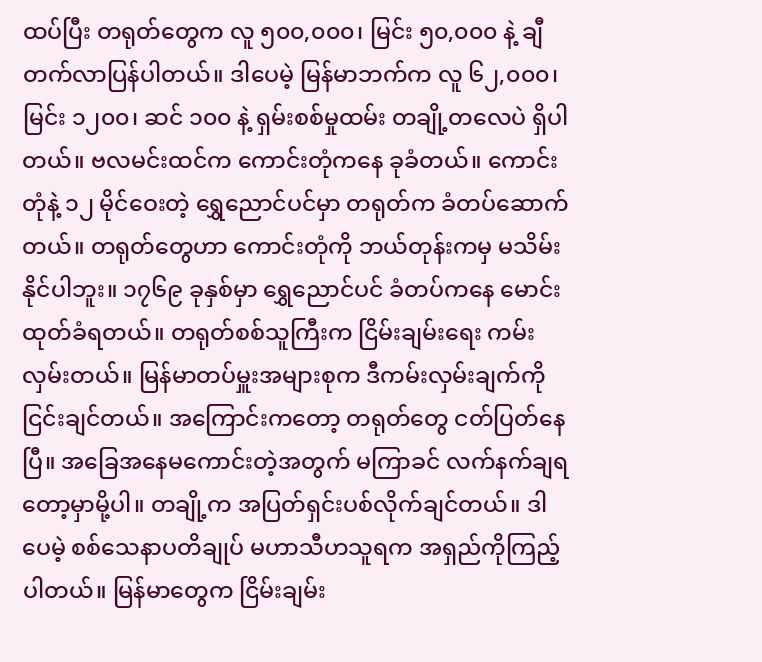ထပ်ပြီး တရုတ်တွေက လူ ၅၀၀,၀၀၀၊ မြင်း ၅၀,၀၀၀ နဲ့ ချီတက်လာပြန်ပါတယ်။ ဒါပေမဲ့ မြန်မာဘက်က လူ ၆၂,၀၀၀၊ မြင်း ၁၂၀၀၊ ဆင် ၁၀၀ နဲ့ ရှမ်းစစ်မှုထမ်း တချို့တလေပဲ ရှိပါတယ်။ ဗလမင်းထင်က ကောင်းတုံကနေ ခုခံတယ်။ ကောင်းတုံနဲ့ ၁၂ မိုင်ဝေးတဲ့ ရွှေညောင်ပင်မှာ တရုတ်က ခံတပ်ဆောက်တယ်။ တရုတ်တွေဟာ ကောင်းတုံကို ဘယ်တုန်းကမှ မသိမ်းနိုင်ပါဘူး။ ၁၇၆၉ ခုနှစ်မှာ ရွှေညောင်ပင် ခံတပ်ကနေ မောင်းထုတ်ခံရတယ်။ တရုတ်စစ်သူကြီးက ငြိမ်းချမ်းရေး ကမ်းလှမ်းတယ်။ မြန်မာတပ်မှူးအများစုက ဒီကမ်းလှမ်းချက်ကို ငြင်းချင်တယ်။ အကြောင်းကတော့ တရုတ်တွေ ငတ်ပြတ်နေပြီ။ အခြေအနေမကောင်းတဲ့အတွက် မကြာခင် လက်နက်ချရတော့မှာမို့ပါ။ တချို့က အပြတ်ရှင်းပစ်လိုက်ချင်တယ်။ ဒါပေမဲ့ စစ်သေနာပတိချုပ် မဟာသီဟသူရက အရှည်ကိုကြည့်ပါတယ်။ မြန်မာတွေက ငြိမ်းချမ်း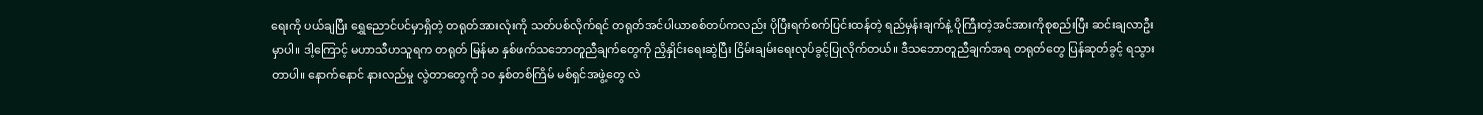ရေးကို ပယ်ချပြီး ရွှေညောင်ပင်မှာရှိတဲ့ တရုတ်အားလုံးကို သတ်ပစ်လိုက်ရင် တရုတ်အင်ပါယာစစ်တပ်ကလည်း ပိုပြီးရက်စက်ပြင်းထန်တဲ့ ရည်မှန်းချက်နဲ့ ပိုကြီးတဲ့အင်အားကိုစုစည်းပြီး ဆင်းချလာဦးမှာပါ။ ဒါ့ကြောင့် မဟာသီဟသူရက တရုတ် မြန်မာ နှစ်ဖက်သဘောတူညီချက်တွေကို ညှိနှိုင်းရေးဆွဲပြီး ငြိမ်းချမ်းရေးလုပ်ခွင့်ပြုလိုက်တယ်။ ဒီသဘောတူညီချက်အရ တရုတ်တွေ ပြန်ဆုတ်ခွင့် ရသွားတာပါ။ နောက်နောင် နားလည်မှု လွဲတာတွေကို ၁၀ နှစ်တစ်ကြိမ် မစ်ရှင်အဖွဲ့တွေ လဲ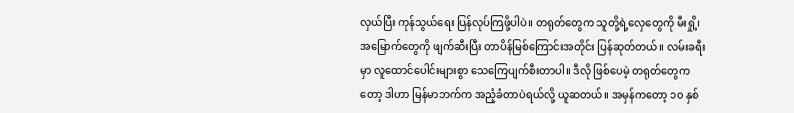လှယ်ပြီး ကုန်သွယ်ရေး ပြန်လုပ်ကြဖို့ပါပဲ။ တရုတ်တွေက သူတို့ရဲ့လှေတွေကို မီးရှို့၊ အမြောက်တွေကို ဖျက်ဆီးပြီး တာပိန်မြစ်ကြောင်းအတိုင်း ပြန်ဆုတ်တယ်။ လမ်းခရီးမှာ လူထောင်ပေါင်းများစွာ သေကြေပျက်စီးတာပါ။ ဒီလို ဖြစ်ပေမဲ့ တရုတ်တွေကတော့ ဒါဟာ မြန်မာဘက်က အညံ့ခံတာပဲရယ်လို့ ယူဆတယ်။ အမှန်ကတော့ ၁၀ နှစ်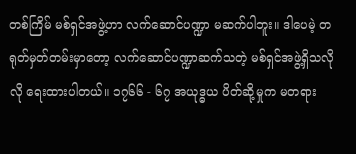တစ်ကြိမ် မစ်ရှင်အဖွဲ့ဟာ လက်ဆောင်ပဏ္ဍာ မဆက်ပါဘူး။ ဒါပေမဲ့ တရုတ်မှတ်တမ်းမှာတော့ လက်ဆောင်ပဏ္ဍာဆက်သတဲ့ မစ်ရှင်အဖွဲ့ရှိသလိုလို ရေးထားပါတယ်။ ၁၇၆၆ - ၆၇ အယုဒ္ဓယ ပိတ်ဆို့မှုက မတရား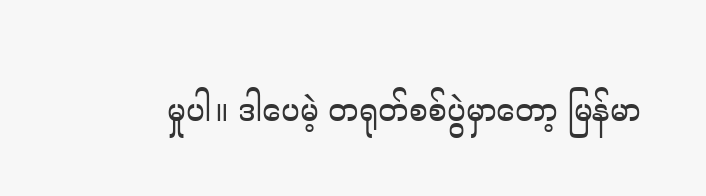မှုပါ။ ဒါပေမဲ့ တရုတ်စစ်ပွဲမှာတော့ မြန်မာ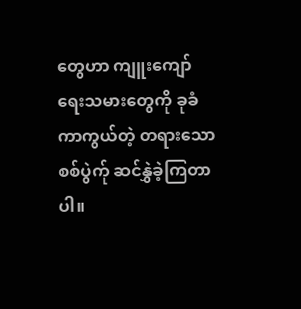တွေဟာ ကျူးကျော်ရေးသမားတွေကို ခုခံကာကွယ်တဲ့ တရားသောစစ်ပွဲက်ု ဆင်နွှဲခဲ့ကြတာပါ။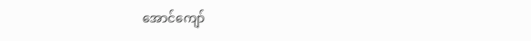အောင်ကျော်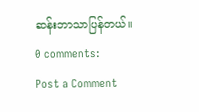ဆန်းဘာသာပြန်တယ်။
0 comments:
Post a Comment